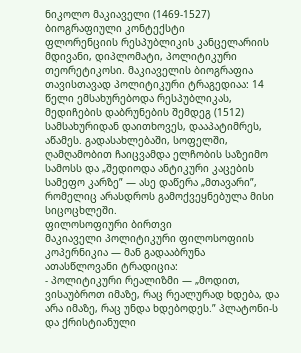ნიკოლო მაკიაველი (1469-1527)
ბიოგრაფიული კონტექსტი
ფლორენციის რესპუბლიკის კანცელარიის მდივანი, დიპლომატი, პოლიტიკური თეორეტიკოსი. მაკიაველის ბიოგრაფია თავისთავად პოლიტიკური ტრაგედიაა: 14 წელი ემსახურებოდა რესპუბლიკას, მედიჩების დაბრუნების შემდეგ (1512) სამსახურიდან დაითხოვეს, დააპატიმრეს, აწამეს. გადასახლებაში, სოფელში, ღამღამობით ჩაიცვამდა ელჩობის საზეიმო სამოსს და „შედიოდა ანტიკური კაცების სამეფო კარზე” — ასე დაწერა „მთავარი”, რომელიც არასდროს გამოქვეყნებულა მისი სიცოცხლეში.
ფილოსოფიური ბირთვი
მაკიაველი პოლიტიკური ფილოსოფიის კოპერნიკია — მან გადააბრუნა ათასწლოვანი ტრადიცია:
- პოლიტიკური რეალიზმი — „მოდით, ვისაუბროთ იმაზე, რაც რეალურად ხდება, და არა იმაზე, რაც უნდა ხდებოდეს.” პლატონი-ს და ქრისტიანული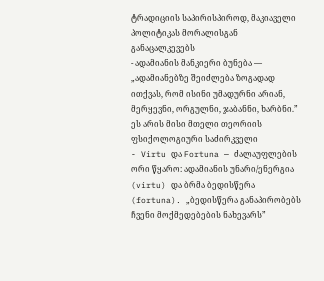ტრადიციის საპირისპიროდ, მაკიაველი პოლიტიკას მორალისგან განაცალკევებს
- ადამიანის მანკიერი ბუნება — „ადამიანებზე შეიძლება ზოგადად ითქვას, რომ ისინი უმადურნი არიან, მერყევნი, ორგულნი, ჯაბანნი, ხარბნი.” ეს არის მისი მთელი თეორიის ფსიქოლოგიური საძირკველი
- Virtu და Fortuna — ძალაუფლების ორი წყარო: ადამიანის უნარი/ენერგია (virtu) და ბრმა ბედისწერა (fortuna). „ბედისწერა განაპირობებს ჩვენი მოქმედებების ნახევარს”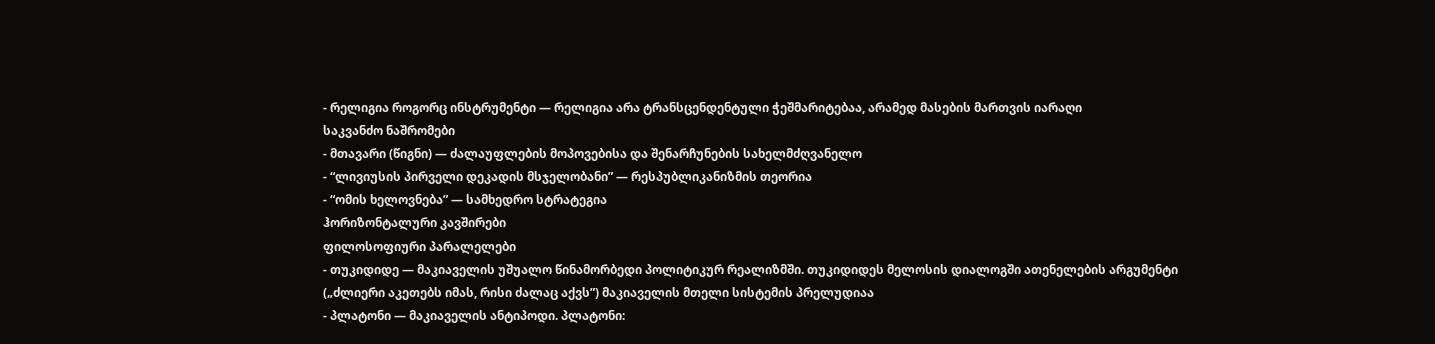- რელიგია როგორც ინსტრუმენტი — რელიგია არა ტრანსცენდენტული ჭეშმარიტებაა, არამედ მასების მართვის იარაღი
საკვანძო ნაშრომები
- მთავარი (წიგნი) — ძალაუფლების მოპოვებისა და შენარჩუნების სახელმძღვანელო
- “ლივიუსის პირველი დეკადის მსჯელობანი” — რესპუბლიკანიზმის თეორია
- “ომის ხელოვნება” — სამხედრო სტრატეგია
ჰორიზონტალური კავშირები
ფილოსოფიური პარალელები
- თუკიდიდე — მაკიაველის უშუალო წინამორბედი პოლიტიკურ რეალიზმში. თუკიდიდეს მელოსის დიალოგში ათენელების არგუმენტი („ძლიერი აკეთებს იმას, რისი ძალაც აქვს”) მაკიაველის მთელი სისტემის პრელუდიაა
- პლატონი — მაკიაველის ანტიპოდი. პლატონი: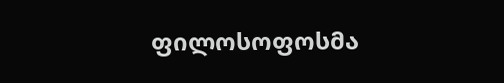ფილოსოფოსმა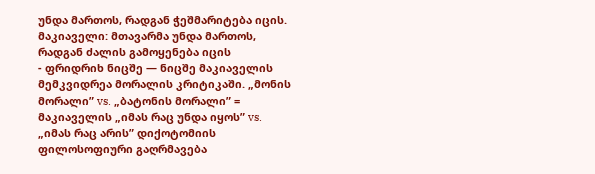უნდა მართოს, რადგან ჭეშმარიტება იცის. მაკიაველი: მთავარმა უნდა მართოს, რადგან ძალის გამოყენება იცის
- ფრიდრიხ ნიცშე — ნიცშე მაკიაველის მემკვიდრეა მორალის კრიტიკაში. „მონის მორალი” vs. „ბატონის მორალი” = მაკიაველის „იმას რაც უნდა იყოს” vs. „იმას რაც არის” დიქოტომიის ფილოსოფიური გაღრმავება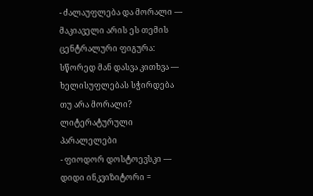- ძალაუფლება და მორალი — მაკიაველი არის ეს თემის ცენტრალური ფიგურა: სწორედ მან დასვა კითხვა — ხელისუფლებას სჭირდება თუ არა მორალი?
ლიტერატურული პარალელები
- ფიოდორ დოსტოევსკი — დიდი ინკვიზიტორი =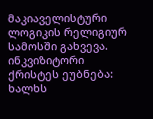მაკიაველისტური ლოგიკის რელიგიურ სამოსში გახვევა. ინკვიზიტორი ქრისტეს ეუბნება: ხალხს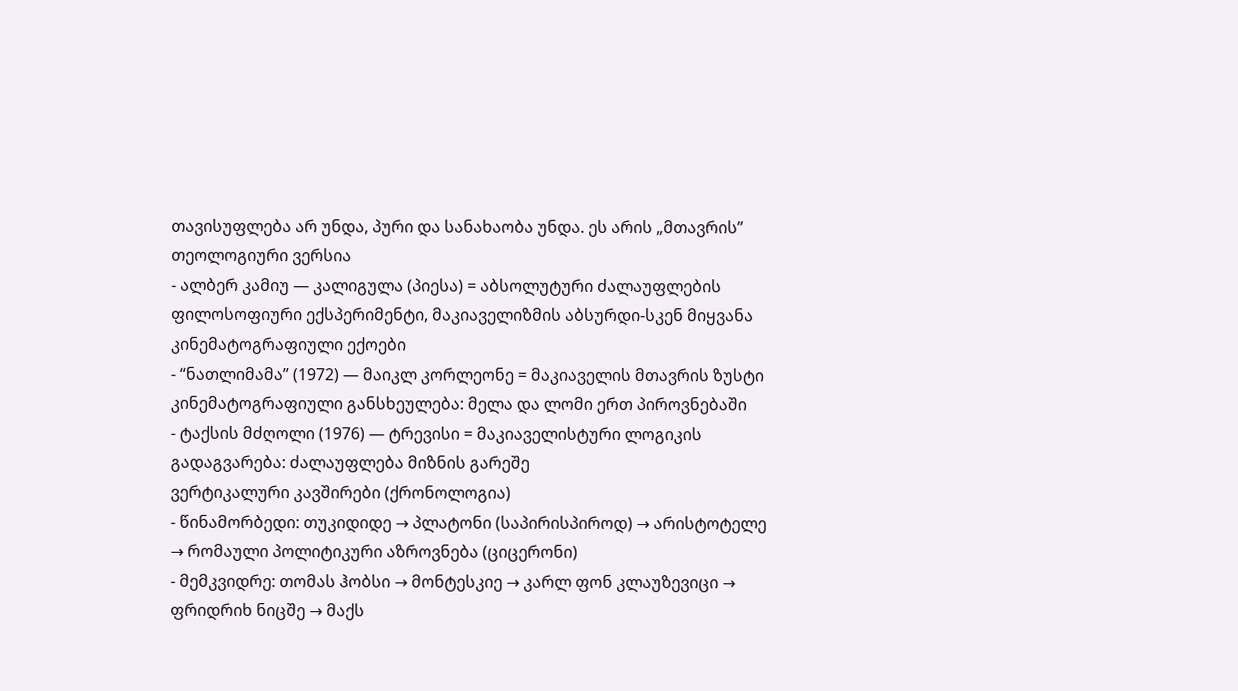თავისუფლება არ უნდა, პური და სანახაობა უნდა. ეს არის „მთავრის” თეოლოგიური ვერსია
- ალბერ კამიუ — კალიგულა (პიესა) = აბსოლუტური ძალაუფლების ფილოსოფიური ექსპერიმენტი, მაკიაველიზმის აბსურდი-სკენ მიყვანა
კინემატოგრაფიული ექოები
- “ნათლიმამა” (1972) — მაიკლ კორლეონე = მაკიაველის მთავრის ზუსტი კინემატოგრაფიული განსხეულება: მელა და ლომი ერთ პიროვნებაში
- ტაქსის მძღოლი (1976) — ტრევისი = მაკიაველისტური ლოგიკის გადაგვარება: ძალაუფლება მიზნის გარეშე
ვერტიკალური კავშირები (ქრონოლოგია)
- წინამორბედი: თუკიდიდე → პლატონი (საპირისპიროდ) → არისტოტელე → რომაული პოლიტიკური აზროვნება (ციცერონი)
- მემკვიდრე: თომას ჰობსი → მონტესკიე → კარლ ფონ კლაუზევიცი → ფრიდრიხ ნიცშე → მაქს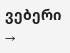ვებერი →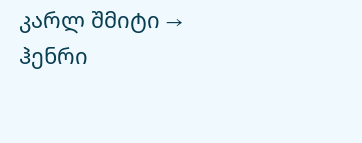კარლ შმიტი → ჰენრი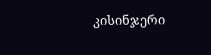კისინჯერი